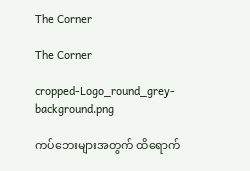The Corner

The Corner

cropped-Logo_round_grey-background.png

ကပ်ဘေးများအတွက် ထိရောက်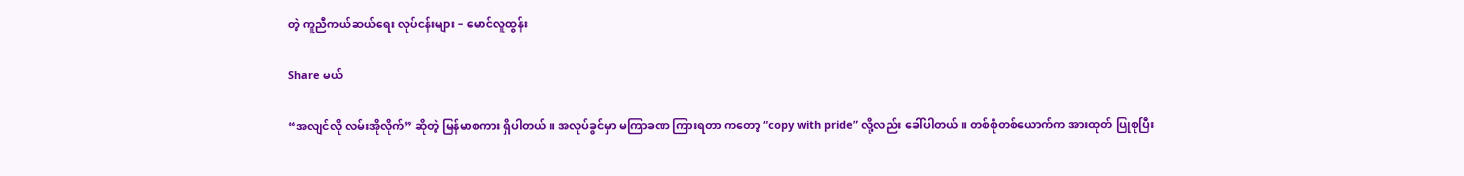တဲ့ ကူညီကယ်ဆယ်ရေး လုပ်ငန်းများ – မောင်လူထွန်း

Share မယ်

“အလျင်လို လမ်းအိုလိုက်” ဆိုတဲ့ မြန်မာစကား ရှိပါတယ်။ အလုပ်ခွင်မှာ မကြာခဏ ကြားရတာ ကတော့ “copy with pride” လို့လည်း ခေါ်ပါတယ်။ တစ်စုံတစ်ယောက်က အားထုတ် ပြုစုပြီး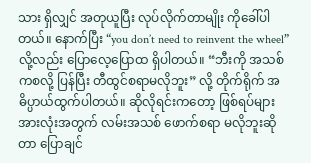သား ရှိလျှင် အတုယူပြီး လုပ်လိုက်တာမျိုး ကိုခေါ်ပါတယ်။ နောက်ပြီး “you don’t need to reinvent the wheel” လို့လည်း ပြောလေ့ပြော‌ထ‌ ရှိပါတယ်‌။ “ဘီးကို အသစ်ကစလို့ ပြန်ပြီး တီထွင်စရာမလိုဘူး” လို့ တိုက်ရိုက် အဓိပ္ပာယ်ထွက်ပါတယ်။ ဆိုလိုရင်းကတော့ ဖြစ်ရပ်များအားလုံးအတွက် လမ်းအသစ် ဖောက်စရာ မလိုဘူးဆိုတာ ပြောချင်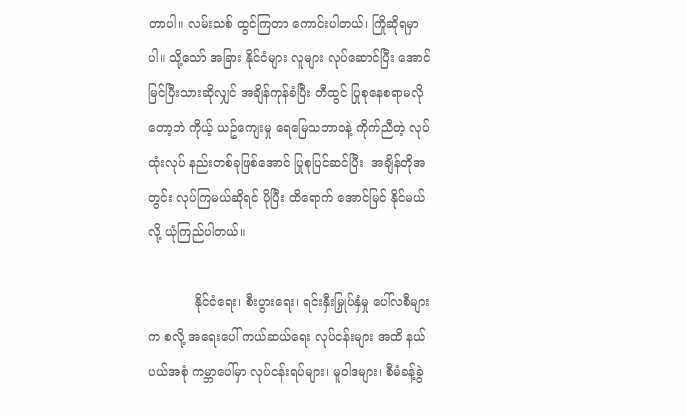တာပါ။ လမ်းသစ် ထွင်ကြတာ ကောင်းပါတယ်၊ ကြိုဆိုရမှာပါ။ သို့သော် အခြား နိုင်ငံများ လူများ လုပ်ဆောင်ပြီး အောင်မြင်ပြီးသားဆိုလျှင် အချိန်ကုန်ခံပြီး တီထွင် ပြုစုနေစရာမလိုတော့ဘဲ ကိုယ့် ယဥ်ကျေးမှု ရေမြေသဘာဝနဲ့ ကိုက်ညီတဲ့ လုပ်ထုံးလုပ် နည်းတစ်ခုဖြစ်‌အောင် ပြုစုပြင်ဆင်ပြီး  အချိန်တိုအတွင်း လုပ်ကြမယ်ဆိုရင် ပိုပြီး ထိရောက် အောင်မြင် နိုင်မယ်လို့ ယုံကြည်ပါတယ်။

            နိုင်ငံရေး၊ စီးပွားရေး၊ ရင်းနှီးမြှုပ်နှံမှု ပေါ်လစီများက စလို့ အရေးပေါ် ကယ်ဆယ်ရေး လုပ်ငန်းများ အထိ နယ်ပယ်အစုံ ကမ္ဘာပေါ်မှာ လုပ်ငန်းရပ်များ၊ မူဝါဒများ၊ စီမံခန့်ခွဲ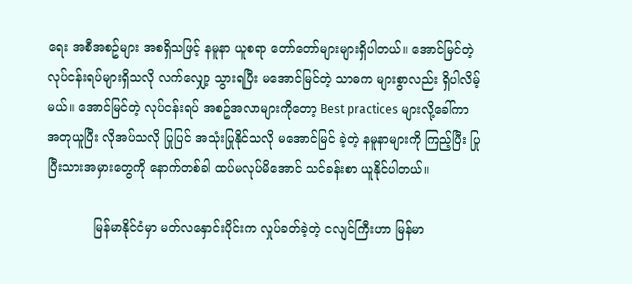ရေး အစီအစဥ်များ အစရှိသဖြင့် နမူနာ ယူစရာ တော်တော်များများရှိပါတယ်။ အောင်မြင်တဲ့ လုပ်ငန်းရပ်များရှိသလို လက်လျှော့ သွားရပြီး မအောင်မြင်တဲ့ သာဓက များစွာလည်း ရှိပါလိမ့်မယ်။ အောင်မြင်တဲ့ လုပ်ငန်းရပ် အစဥ်အလာများကိုတော့ Best practices များလို့ခေါ်ကာ အတုယူပြီး လိုအပ်သလို ပြုပြင် အသုံးပြုနိုင်သလို မအောင်မြင် ခဲ့တဲ့ နမူနာများကို ကြည့်ပြီး ပြုပြီးသားအမှားတွေကို နောက်တစ်ခါ ထပ်မလုပ်မိအောင် သင်ခန်းစာ ယူနိုင်ပါတယ်။

            မြန်မာနိုင်ငံမှာ မတ်လနှောင်းပိုင်းက လှုပ်ခတ်ခဲ့တဲ့ ငလျင်ကြီးဟာ မြန်မာ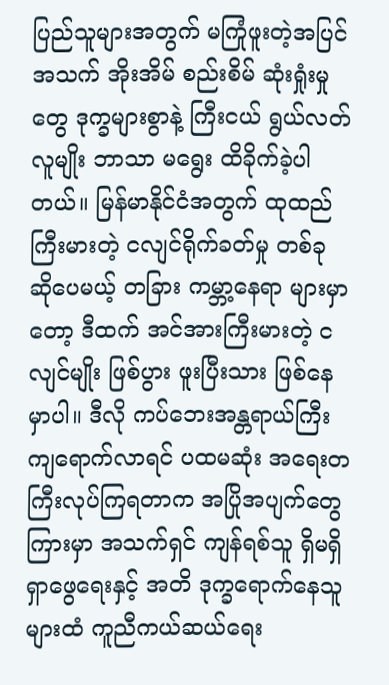ပြည်သူများအတွက် မကြုံဖူးတဲ့အပြင် အသက် အိုးအိမ် စည်းစိမ် ဆုံးရှုံးမှုတွေ ဒုက္ခများစွာနဲ့ ကြီးငယ် ရွယ်လတ် လူမျိုး ဘာသာ မရွေး ထိခိုက်ခဲ့ပါတယ်။ မြန်မာနိုင်ငံအတွက် ထုထည် ကြီးမားတဲ့ ငလျင်ရိုက်ခတ်မှု တစ်ခု ဆိုပေမယ့် တခြား ကမ္ဘာ့နေရာ များမှာတော့ ဒီထက် အင်အားကြီးမားတဲ့ ငလျင်မျိုး ဖြစ်ပွား ဖူးပြီးသား ဖြစ်နေမှာပါ။ ဒီလို ကပ်ဘေးအန္တရာယ်ကြီး ကျရောက်လာရင် ပထမဆုံး အရေးတကြီးလုပ်ကြရတာက အပြိုအပျက်တွေ ကြားမှာ အသက်ရှင် ကျန်ရစ်သူ ရှိမရှိ ရှာဖွေရေးနှင့် အတိ ဒုက္ခရောက်နေသူများထံ ကူညီကယ်ဆယ်ရေး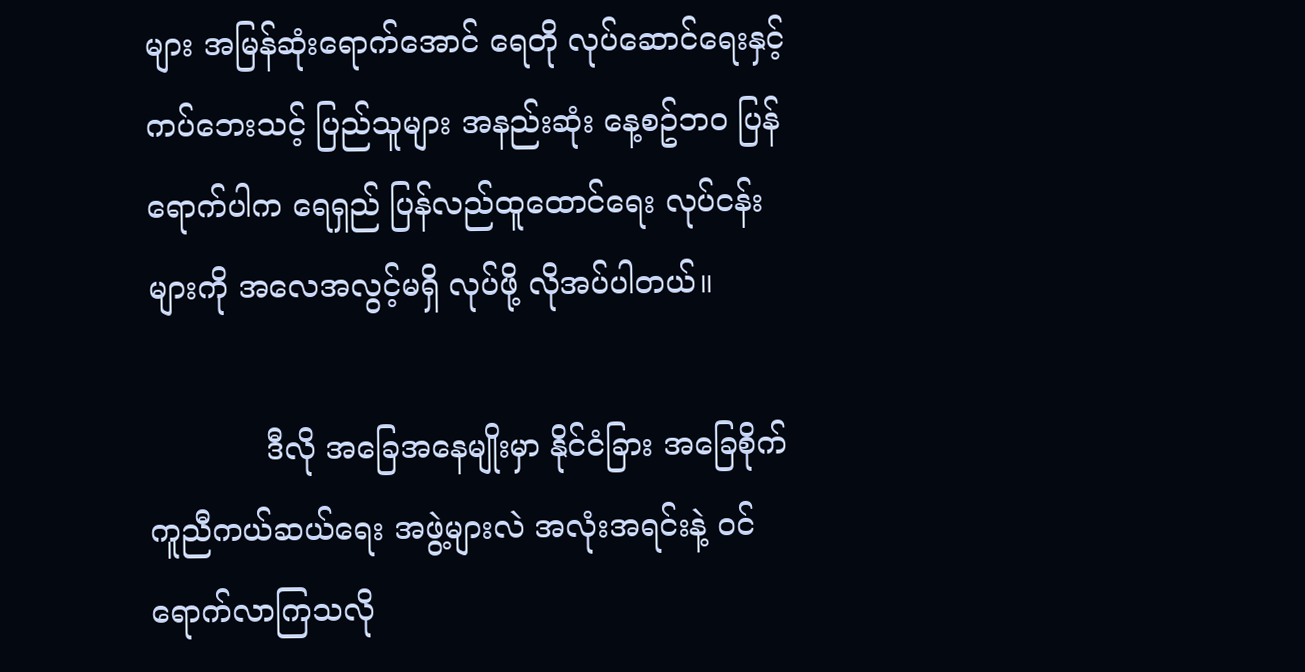များ အမြန်ဆုံးရောက်အောင် ရေတို လုပ်ဆောင်ရေးနှင့် ကပ်ဘေးသင့် ပြည်သူများ အနည်းဆုံး နေ့စဥ်ဘဝ ပြန်ရောက်ပါက ရေရှည် ပြန်လည်ထူထောင်ရေး လုပ်ငန်းများကို အလေအလွင့်မရှိ လုပ်ဖို့ လိုအပ်ပါတယ်။

            ဒီလို အခြေအနေမျိုးမှာ နိုင်ငံခြား အခြေစိုက် ကူညီကယ်ဆယ်ရေး အဖွဲ့များလဲ အလုံးအရင်းနဲ့ ဝင်ရောက်လာကြသလို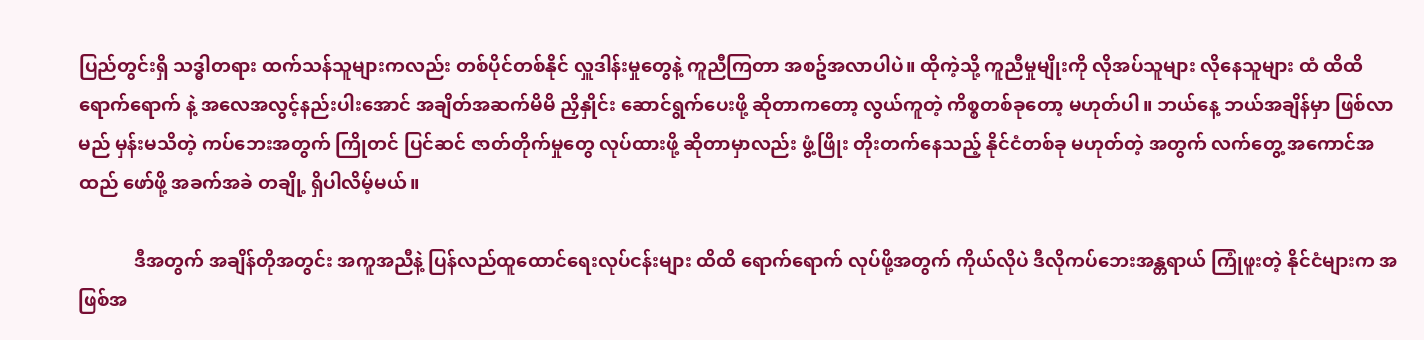ပြည်တွင်းရှိ သဒ္ဓါတရား ထက်သန်သူများကလည်း တစ်ပိုင်တစ်နိုင် လှူဒါန်းမှုတွေနဲ့ ကူညီကြတာ အစဥ်အလာပါပဲ။ ထိုကဲ့သို့ ကူညီမှုမျိုးကို လိုအပ်သူများ လိုနေသူများ ထံ ထိထိရောက်ရောက် နဲ့ အလေအလွင့်နည်းပါးအောင် အချိတ်အဆက်မိမိ ညှိနှိုင်း ဆောင်ရွက်ပေးဖို့ ဆိုတာကတော့ လွယ်ကူတဲ့ ကိစ္စတစ်ခုတော့ မဟုတ်ပါ။ ဘယ်နေ့ ဘယ်အချိန်မှာ ဖြစ်လာမည် မှန်းမသိတဲ့ ကပ်ဘေးအတွက် ကြိုတင် ပြင်ဆင် ဇာတ်တိုက်မှုတွေ လုပ်ထားဖို့ ဆိုတာမှာလည်း ဖွံ့ဖြိုး တိုးတက်နေသည့် နိုင်ငံတစ်ခု မဟုတ်တဲ့ အတွက် လက်တွေ့ အကောင်အထည် ဖော်ဖို့ အခက်အခဲ တချို့ ရှိပါလိမ့်မယ်။

            ဒီအတွက် အချိန်တိုအတွင်း အကူအညီနဲ့ ပြန်လည်ထူထောင်ရေးလုပ်ငန်းများ ထိထိ ရောက်ရောက် လုပ်ဖို့အတွက် ကိုယ်လိုပဲ ဒီလိုကပ်ဘေးအန္တရာယ် ကြုံဖူးတဲ့ နိုင်ငံများက အဖြစ်အ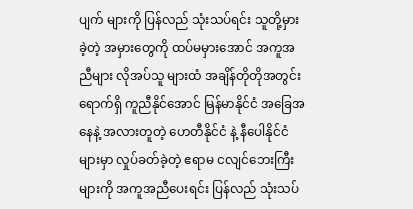ပျက် များကို ပြန်လည် သုံးသပ်ရင်း သူတို့မှားခဲ့တဲ့ အမှားတွေကို ထပ်မမှားအောင် အကူအညီများ လိုအပ်သူ များထံ အချိန်တိုတိုအတွင်း ရောက်ရှိ ကူညီနိုင်အောင် မြန်မာနိုင်ငံ အခြေအနေနဲ့ အလားတူတဲ့ ဟေတီနိုင်ငံ နဲ့ နီပေါနိုင်ငံများမှာ လှုပ်ခတ်ခဲ့တဲ့ ဧရာမ ငလျင်ဘေးကြီးများကို အကူအညီပေးရင်း ပြန်လည် သုံးသပ်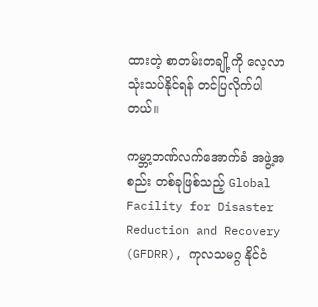ထားတဲ့ စာတမ်းတချို့ကို လေ့လာ သုံးသပ်နိုင်ရန် တင်ပြလိုက်ပါတယ်။

ကမ္ဘာ့ဘဏ်လက်အောက်ခံ အဖွဲ့အစည်း တစ်ခုဖြစ်သည့် Global Facility for Disaster Reduction and Recovery (GFDRR), ကုလသမဂ္ဂ နိုင်ငံ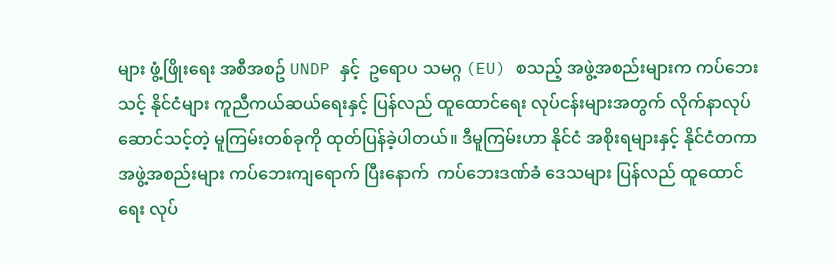များ ဖွံ့ဖြိုးရေး အစီအစဥ် UNDP နှင့်  ဥရောပ သမဂ္ဂ (EU) စသည့် အဖွဲ့အစည်းများက ကပ်ဘေးသင့် နိုင်ငံများ ကူညီကယ်ဆယ်ရေးနှင့် ပြန်လည် ထူထောင်ရေး လုပ်ငန်းများအတွက် လိုက်နာလုပ်ဆောင်သင့်တဲ့ မူကြမ်းတစ်ခုကို ထုတ်ပြန်ခဲ့ပါတယ်။ ဒီမူကြမ်းဟာ နိုင်ငံ အစိုးရများနှင့် နိုင်ငံတကာ အဖွဲ့အစည်းများ ကပ်ဘေးကျရောက် ပြီးနောက်  ကပ်ဘေးဒဏ်ခံ ဒေသများ ပြန်လည် ထူထောင်ရေး လုပ်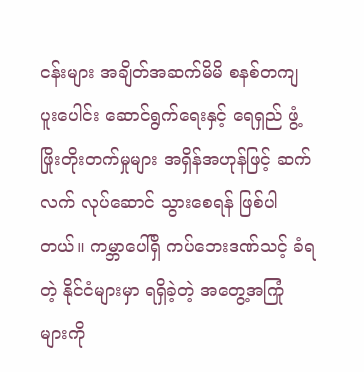ငန်းများ အချိတ်အဆက်မိမိ စနစ်တကျ ပူးပေါင်း ဆောင်ရွက်ရေးနှင့် ရေရှည် ဖွံ့ဖြိုးတိုးတက်မှုများ အရှိန်အဟုန်ဖြင့် ဆက်လက် လုပ်ဆောင် သွားစေရန် ဖြစ်ပါတယ်။ ကမ္ဘာပေါ်ရှိ ကပ်ဘေးဒဏ်သင့် ခံရတဲ့ နိုင်ငံများမှာ ရရှိခဲ့တဲ့ အတွေ့အကြုံ များကို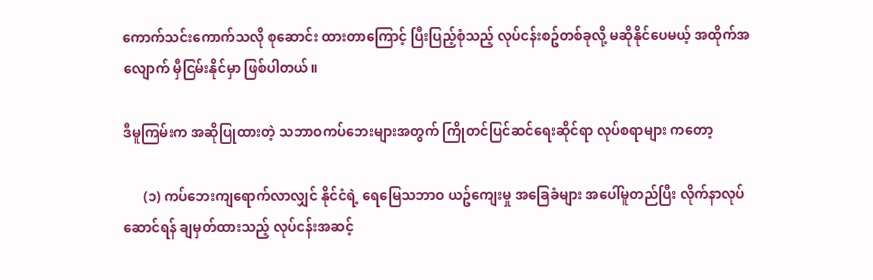ကောက်သင်းကောက်သလို စုဆောင်း ထားတာကြောင့် ပြီးပြည့်စုံသည့် လုပ်ငန်းစဥ်တစ်ခုလို့ မဆိုနိုင်ပေမယ့် အထိုက်အလျောက် မှီငြမ်းနိုင်မှာ ဖြစ်ပါတယ်။

ဒီမူကြမ်းက အဆိုပြုထားတဲ့ သဘာဝကပ်ဘေးများအတွက် ကြိုတင်ပြင်ဆင်ရေးဆိုင်ရာ လုပ်စရာများ ကတော့

      (၁) ကပ်ဘေးကျရောက်လာလျှင် နိုင်ငံရဲ့ ရေမြေသဘာဝ ယဥ်ကျေးမှု အခြေခံများ အပေါ်မူတည်ပြီး လိုက်နာလုပ်ဆောင်ရန် ချမှတ်ထားသည့် လုပ်ငန်းအဆင့်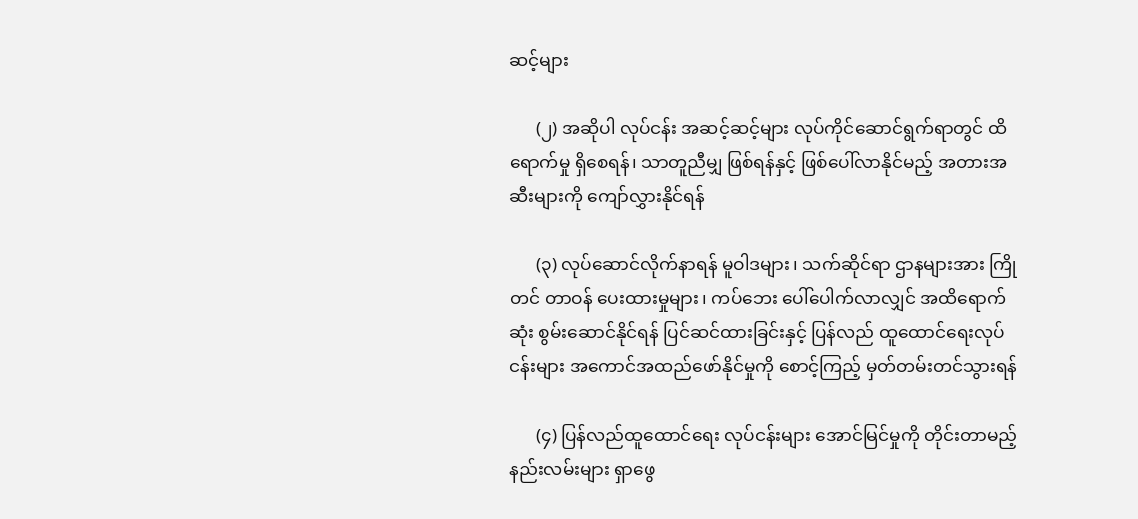ဆင့်များ

      (၂) အဆိုပါ လုပ်ငန်း အဆင့်ဆင့်များ လုပ်ကိုင်ဆောင်ရွက်ရာတွင် ထိရောက်မှု ရှိစေရန်၊ သာတူညီမျှ ဖြစ်ရန်နှင့် ဖြစ်ပေါ်လာနိုင်မည့် အတားအဆီးများကို ကျော်လွှားနိုင်ရန်

      (၃) လုပ်ဆောင်လိုက်နာရန် မူဝါဒများ၊ သက်ဆိုင်ရာ ဌာနများအား ကြိုတင် တာဝန် ပေးထားမှုများ၊ ကပ်ဘေး ပေါ်ပေါက်လာလျှင် အထိရောက်ဆုံး စွမ်းဆောင်နိုင်ရန် ပြင်ဆင်ထားခြင်းနှင့် ပြန်လည် ထူထောင်ရေးလုပ်ငန်းများ အကောင်အထည်ဖော်နိုင်မှုကို စောင့်ကြည့် မှတ်တမ်းတင်သွားရန်

      (၄) ပြန်လည်ထူထောင်ရေး လုပ်ငန်းများ အောင်မြင်မှုကို တိုင်းတာမည့် နည်းလမ်းများ ရှာဖွေ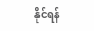နိုင်ရန်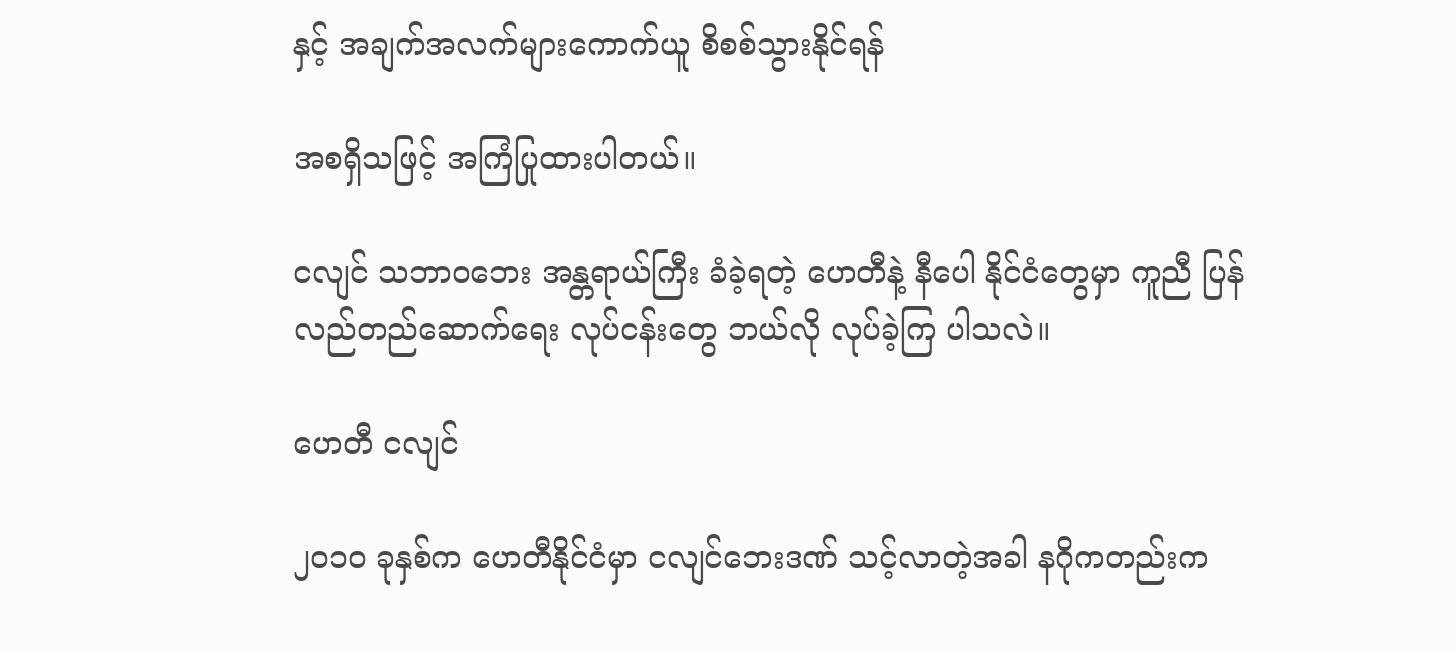နှင့် အချက်အလက်များကောက်ယူ စိစစ်သွားနိုင်ရန်

အစရှိသဖြင့် အကြံပြုထားပါတယ်။

ငလျင် သဘာဝဘေး အန္တရာယ်ကြီး ခံခဲ့ရတဲ့ ဟေတီနဲ့ နီပေါ နိုင်ငံတွေမှာ ကူညီ ပြန်လည်တည်ဆောက်ရေး လုပ်ငန်းတွေ ဘယ်လို လုပ်ခဲ့ကြ ပါသလဲ။

ဟေတီ ငလျင်

၂၀၁၀ ခုနှစ်က ဟေတီနိုင်ငံမှာ ငလျင်ဘေးဒဏ် သင့်လာတဲ့အခါ နဂိုကတည်းက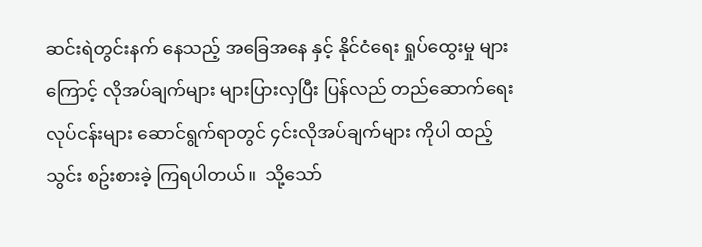ဆင်းရဲတွင်းနက် နေသည့် အခြေအနေ နှင့် နိုင်ငံရေး ရှုပ်ထွေးမှု များကြောင့် လိုအပ်ချက်များ များပြားလှပြီး ပြန်လည် တည်ဆောက်ရေး လုပ်ငန်းများ ဆောင်ရွက်ရာတွင် ၄င်းလိုအပ်ချက်များ ကိုပါ ထည့်သွင်း စဥ်းစားခဲ့ ကြရပါတယ်။  သို့သော်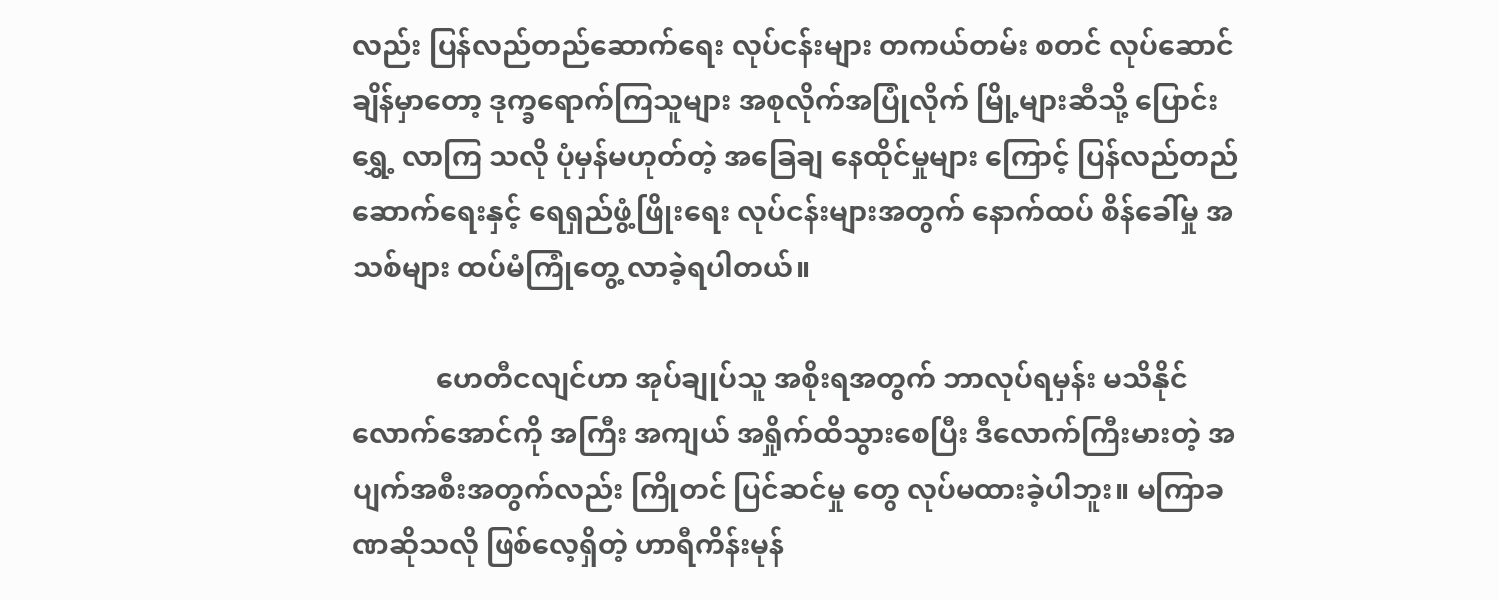လည်း ပြန်လည်တည်ဆောက်ရေး လုပ်ငန်းများ တကယ်တမ်း စတင် လုပ်ဆောင် ချိန်မှာတော့ ဒုက္ခရောက်ကြသူများ အစုလိုက်အပြုံလိုက် မြို့များဆီသို့ ပြောင်းရွှေ့ လာကြ သလို ပုံမှန်မဟုတ်တဲ့ အခြေချ နေထိုင်မှုများ ကြောင့် ပြန်လည်တည်ဆောက်ရေးနှင့် ရေရှည်ဖွံ့ဖြိုးရေး လုပ်ငန်းများအတွက် နောက်ထပ် စိန်ခေါ်မှု အသစ်များ ထပ်မံကြုံတွေ့ လာခဲ့ရပါတယ်။

            ဟေတီငလျင်ဟာ အုပ်ချုပ်သူ အစိုးရအတွက် ဘာလုပ်ရမှန်း မသိနိုင်လောက်အောင်ကို အကြီး အကျယ် အရှိုက်ထိသွားစေပြီး ဒီလောက်ကြီးမားတဲ့ အပျက်အစီးအတွက်လည်း ကြိုတင် ပြင်ဆင်မှု တွေ လုပ်မထားခဲ့ပါဘူး။ မကြာခဏဆိုသလို ဖြစ်လေ့ရှိတဲ့ ဟာရီကိန်းမုန်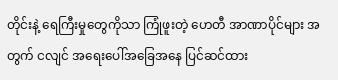တိုင်းနဲ့ ရေကြီးမှုတွေကိုသာ ကြုံဖူးတဲ့ ဟေတီ အာဏာပိုင်များ အတွက် ငလျင် အရေးပေါ်အခြေအနေ ပြင်ဆင်ထား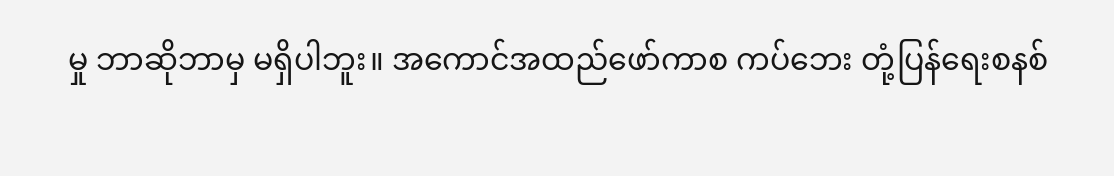မှု ဘာဆိုဘာမှ မရှိပါဘူး။ အကောင်အထည်ဖော်ကာစ ကပ်ဘေး တုံ့ပြန်ရေးစနစ်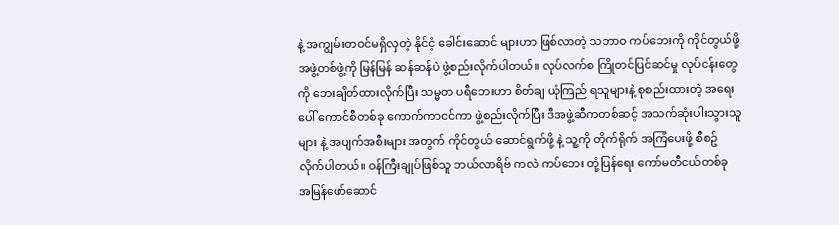နဲ့ အကျွမ်းတဝင်မရှိလှတဲ့ နိုင်ငံ့ ခေါင်းဆောင် များဟာ ဖြစ်လာတဲ့ သဘာဝ ကပ်ဘေးကို ကိုင်တွယ်ဖို့ အဖွဲ့တစ်ဖွဲ့ကို မြန်မြန် ဆန်ဆန်ပဲ ဖွဲ့စည်းလိုက်ပါတယ်။ လုပ်လက်စ ကြိုတင်ပြင်ဆင်မှု လုပ်ငန်းတွေကို ဘေးချိတ်ထားလိုက်ပြီး သမ္မတ ပရီဘေးဟာ စိတ်ချ ယုံကြည် ရသူများနဲ့ စုစည်းထားတဲ့ အရေးပေါ် ကောင်စီတစ်ခု ကောက်ကာငင်ကာ ဖွဲ့စည်းလိုက်ပြီး ဒီအဖွဲ့ဆီကတစ်ဆင့် အသက်ဆုံးပါးသွားသူများ နဲ့ အပျက်အစီးများ အတွက် ကိုင်တွယ် ဆောင်ရွက်ဖို့ နဲ့ သူ့ကို တိုက်ရိုက် အကြံပေးဖို့ စီစဥ်လိုက်ပါတယ်။ ဝန်ကြီးချုပ်ဖြစ်သူ ဘယ်လာရိဗ် ကလဲ ကပ်ဘေး တုံ့ပြန်ရေး ကော်မတီငယ်တစ်ခု အမြန်ဖော်ဆောင်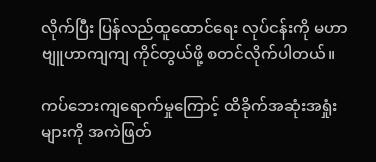လိုက်ပြီး ပြန်လည်ထူထောင်ရေး လုပ်ငန်းကို မဟာဗျူဟာကျကျ ကိုင်တွယ်ဖို့ စတင်လိုက်ပါတယ်။

ကပ်ဘေးကျရောက်မှုကြောင့် ထိခိုက်အဆုံးအရှုံးများကို အကဲဖြတ်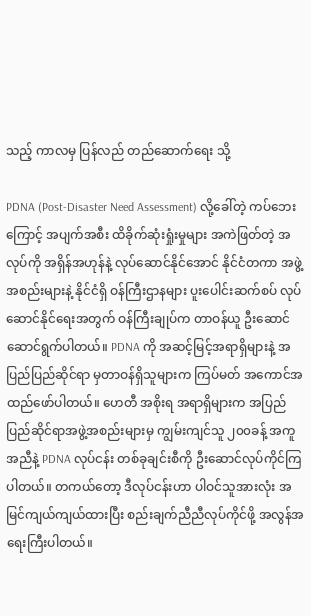သည့် ကာလမှ ပြန်လည် တည်ဆောက်ရေး သို့

PDNA (Post-Disaster Need Assessment) လို့ခေါ်တဲ့ ကပ်ဘေး ကြောင့် အပျက်အစီး ထိခိုက်ဆုံးရှုံးမှုများ အကဲဖြတ်တဲ့ အလုပ်ကို အရှိန်အဟုန်နဲ့ လုပ်ဆောင်နိုင်အောင် နိုင်ငံတကာ အဖွဲ့အစည်းများနဲ့ နိုင်ငံရှိ ဝန်ကြီးဌာနများ ပူးပေါင်းဆက်စပ် လုပ်ဆောင်နိုင်ရေးအတွက် ဝန်ကြီးချုပ်က တာဝန်ယူ ဦးဆောင် ဆောင်ရွက်ပါတယ်။ PDNA ကို အဆင့်မြင့်အရာရှိများနဲ့ အပြည်ပြည်ဆိုင်ရာ မှတာဝန်ရှိသူများက ကြပ်မတ် အကောင်အထည်ဖော်ပါတယ်။ ဟေတီ အစိုးရ အရာရှိများက အပြည်ပြည်ဆိုင်ရာအဖွဲ့အစည်းများမှ ကျွမ်းကျင်သူ ၂၀၀ခန့် အကူအညီနဲ့ PDNA လုပ်ငန်း တစ်ခုချင်းစီကို ဦးဆောင်လုပ်ကိုင်ကြပါတယ်။ တကယ်တော့ ဒီလုပ်ငန်းဟာ ပါဝင်သူအားလုံး အမြင်ကျယ်ကျယ်ထားပြီး စည်းချက်ညီညီလုပ်ကိုင်ဖို့ အလွန်အရေးကြီးပါတယ်။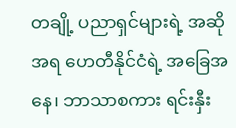တချို့ ပညာရှင်များရဲ့ အဆိုအရ ဟေတီနိုင်ငံရဲ့ အခြေအနေ၊ ဘာသာစကား ရင်းနှီး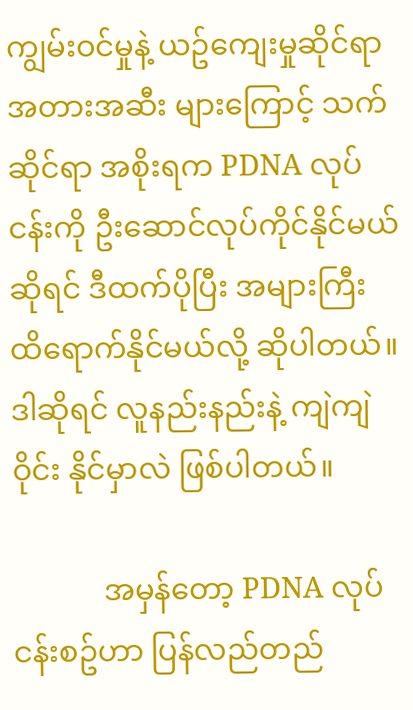ကျွမ်းဝင်မှုနဲ့ ယဥ်ကျေးမှုဆိုင်ရာ အတားအဆီး များကြောင့် သက်ဆိုင်ရာ အစိုးရက PDNA လုပ်ငန်းကို ဦးဆောင်လုပ်ကိုင်နိုင်မယ် ဆိုရင် ဒီထက်ပိုပြီး အများကြီး ထိရောက်နိုင်မယ်လို့ ဆိုပါတယ်။ ဒါဆိုရင် လူနည်းနည်းနဲ့ ကျဲကျဲဝိုင်း နိုင်မှာလဲ ဖြစ်ပါတယ်။

            အမှန်တော့ PDNA လုပ်ငန်းစဥ်ဟာ ပြန်လည်တည်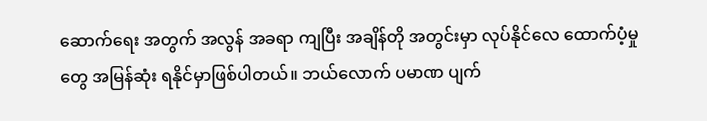ဆောက်ရေး အတွက် အလွန် အခရာ ကျပြီး အချိန်တို အတွင်းမှာ လုပ်နိုင်လေ ထောက်ပံ့မှုတွေ အမြန်ဆုံး ရနိုင်မှာဖြစ်ပါတယ်။ ဘယ်လောက် ပမာဏ ပျက်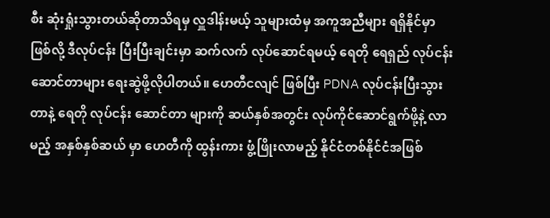စီး ဆုံးရှုံးသွားတယ်ဆိုတာသိရမှ လှူဒါန်းမယ့် သူများထံမှ အကူအညီများ ရရှိနိုင်မှာ ဖြစ်လို့ ဒီလုပ်ငန်း ပြီးပြီးချင်းမှာ ဆက်လက် လုပ်ဆောင်ရမယ့် ရေတို ရေရှည် လုပ်ငန်း ဆောင်တာများ ရေးဆွဲဖို့လိုပါတယ်။ ဟေတီငလျင် ဖြစ်ပြီး PDNA လုပ်ငန်းပြီးသွားတာနဲ့ ရေတို လုပ်ငန်း ဆောင်တာ များကို ဆယ်နှစ်အတွင်း လုပ်ကိုင်ဆောင်ရွက်ဖို့နဲ့ လာမည့် အနှစ်နှစ်ဆယ် မှာ ဟေတီကို ထွန်းကား ဖွံ့ဖြိုးလာမည့် နိုင်ငံတစ်နိုင်ငံအဖြစ်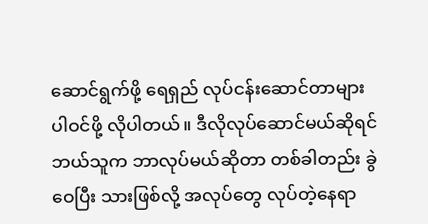ဆောင်ရွက်ဖို့ ရေရှည် လုပ်ငန်းဆောင်တာများ ပါဝင်ဖို့ လိုပါတယ်။ ဒီလိုလုပ်ဆောင်မယ်ဆိုရင် ဘယ်သူက ဘာလုပ်မယ်ဆိုတာ တစ်ခါတည်း ခွဲဝေပြီး သားဖြစ်လို့ အလုပ်တွေ လုပ်တဲ့နေရာ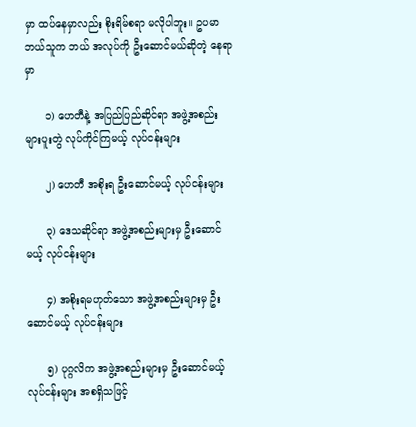မှာ ထပ်နေမှာလည်း စိုးရိမ်စရာ မလိုပါဘူး။ ဥပမာ ဘယ်သူက ဘယ် အလုပ်ကို ဦးဆောင်မယ်ဆိုတဲ့ နေရာမှာ

      ၁) ဟေတီနဲ့ အပြည်ပြည်ဆိုင်ရာ အဖွဲ့အစည်းများပူးတွဲ လုပ်ကိုင်ကြမယ့် လုပ်ငန်းများ

      ၂) ဟေတီ အစိုးရ ဦးဆောင်မယ့် လုပ်ငန်းများ

      ၃) ဒေသဆိုင်ရာ အဖွဲ့အစည်းများမှ ဦးဆောင်မယ့် လုပ်ငန်းများ

      ၄) အစိုးရမဟုတ်သော အဖွဲ့အစည်းများမှ ဦးဆောင်မယ့် လုပ်ငန်းများ

      ၅) ပုဂ္ဂလိက အဖွဲ့အစည်းများမှ ဦးဆောင်မယ့် လုပ်ငန်းများ အစရှိသဖြင့်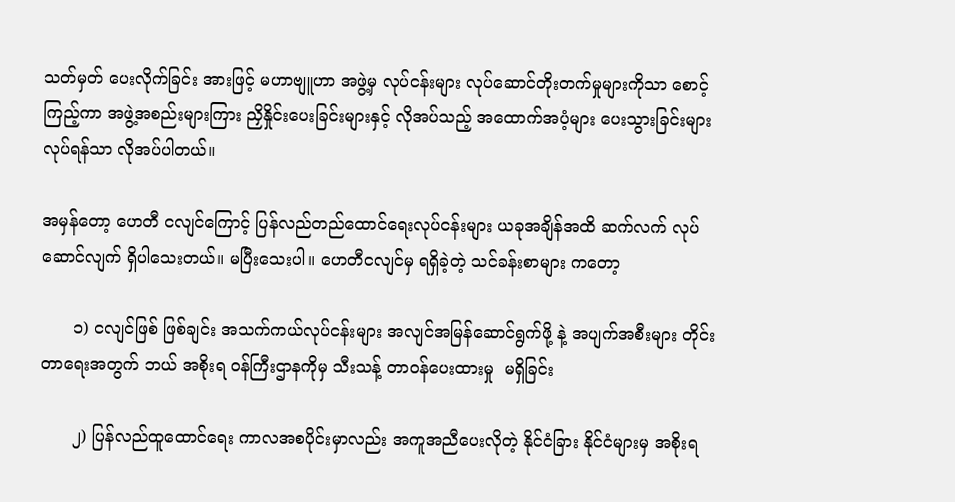သတ်မှတ် ပေးလိုက်ခြင်း အားဖြင့် မဟာဗျူဟာ အဖွဲ့မှ လုပ်ငန်းများ လုပ်ဆောင်တိုးတက်မှုများကိုသာ စောင့်ကြည့်ကာ အဖွဲ့အစည်းများကြား ညှိနှိုင်းပေးခြင်းများနှင့် လိုအပ်သည့် အထောက်အပံ့များ ပေးသွားခြင်းများ လုပ်ရန်သာ လိုအပ်ပါတယ်။

အမှန်တော့ ဟေတီ ငလျင်ကြောင့် ပြန်လည်တည်ထောင်ရေးလုပ်ငန်းများ ယခုအချိန်အထိ ဆက်လက် လုပ်ဆောင်လျက် ရှိပါသေးတယ်။ မပြီးသေးပါ။ ဟေတီငလျင်မှ ရရှိခဲ့တဲ့ သင်ခန်းစာများ ကတော့

      ၁) ငလျင်ဖြစ် ဖြစ်ချင်း အသက်ကယ်လုပ်ငန်းများ အလျင်အမြန်ဆောင်ရွက်ဖို့ နဲ့ အပျက်အစီးများ တိုင်းတာရေးအတွက် ဘယ် အစိုးရ ဝန်ကြီးဌာနကိုမှ သီးသန့် တာဝန်ပေးထားမှု  မရှိခြင်း

      ၂) ပြန်လည်ထူထောင်ရေး ကာလအစပိုင်းမှာလည်း အကူအညီပေးလိုတဲ့ နိုင်ငံခြား နိုင်ငံများမှ အစိုးရ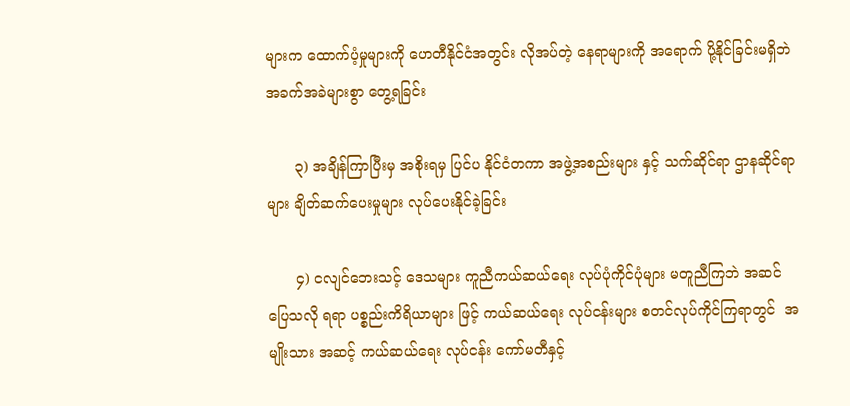များက ထောက်ပံ့မှုများကို ဟေတီနိုင်ငံအတွင်း လိုအပ်တဲ့ နေရာများကို အရောက် ပို့နိုင်ခြင်းမရှိဘဲ အခက်အခဲများစွာ တွေ့ရခြင်း

      ၃) အချိန်ကြာပြီးမှ အစိုးရမှ ပြင်ပ နိုင်ငံတကာ အဖွဲ့အစည်းများ နှင့် သက်ဆိုင်ရာ ဌာနဆိုင်ရာများ ချိတ်ဆက်ပေးမှုများ လုပ်ပေးနိုင်ခဲ့ခြင်း

      ၄) ငလျင်ဘေးသင့် ဒေသများ ကူညီကယ်ဆယ်ရေး လုပ်ပုံကိုင်ပုံများ မတူညီကြဘဲ အဆင်ပြေသလို ရရာ ပစ္စည်းကိရိယာများ ဖြင့် ကယ်ဆယ်ရေး လုပ်ငန်းများ စတင်လုပ်ကိုင်ကြရာတွင်  အမျိုးသား အဆင့် ကယ်ဆယ်ရေး လုပ်ငန်း ကော်မတီနှင့်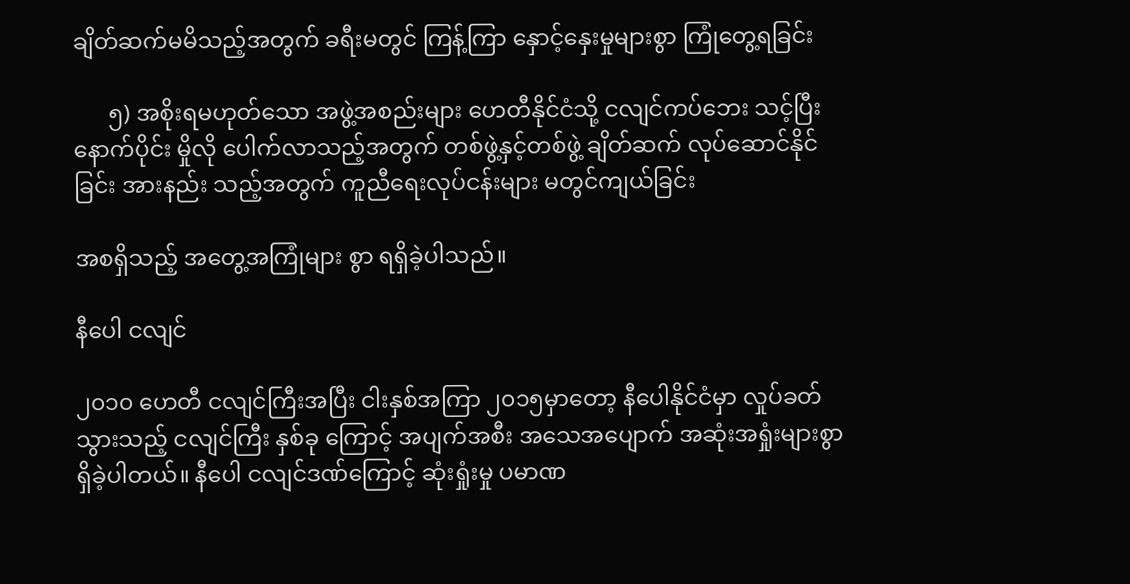ချိတ်ဆက်မမိသည့်အတွက် ခရီးမတွင် ကြန့်ကြာ နှောင့်နှေးမှုများစွာ ကြုံတွေ့ရခြင်း

      ၅) အစိုးရမဟုတ်သော အဖွဲ့အစည်းများ ဟေတီနိုင်ငံသို့ ငလျင်ကပ်ဘေး သင့်ပြီးနောက်ပိုင်း မှိုလို ပေါက်လာသည့်အတွက် တစ်ဖွဲ့နှင့်တစ်ဖွဲ့ ချိတ်ဆက် လုပ်ဆောင်နိုင်ခြင်း အားနည်း သည့်အတွက် ကူညီရေးလုပ်ငန်းများ မတွင်ကျယ်ခြင်း

အစရှိသည့် အတွေ့အကြုံများ စွာ ရရှိခဲ့ပါသည်။

နီပေါ ငလျင်

၂၀၁၀ ဟေတီ ငလျင်ကြီးအပြီး ငါးနှစ်အကြာ ၂၀၁၅မှာတော့ နီပေါနိုင်ငံမှာ လှုပ်ခတ်သွားသည့် ငလျင်ကြီး နှစ်ခု ကြောင့် အပျက်အစီး အသေအပျောက် အဆုံးအရှုံးများစွာ ရှိခဲ့ပါတယ်။ နီပေါ ငလျင်ဒဏ်ကြောင့် ဆုံးရှုံးမှု ပမာဏ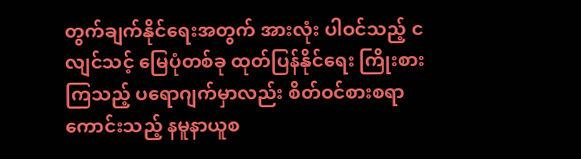တွက်ချက်နိုင်ရေးအတွက် အားလုံး ပါဝင်သည့် ငလျင်သင့် မြေပုံတစ်ခု ထုတ်ပြန်နိုင်ရေး ကြိုးစားကြသည့် ပရောဂျက်မှာလည်း စိတ်ဝင်စားစရာကောင်းသည့် နမူနာယူစ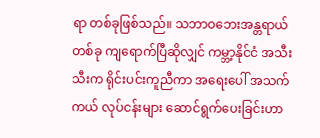ရာ တစ်ခုဖြစ်သည်။ သဘာဝဘေးအန္တရာယ် တစ်ခု ကျရောက်ပြီဆိုလျှင် ကမ္ဘာ့နိုင်ငံ အသီးသီးက ရိုင်းပင်းကူညီကာ အရေးပေါ် အသက်ကယ် လုပ်ငန်းများ ဆောင်ရွက်ပေးခြင်းဟာ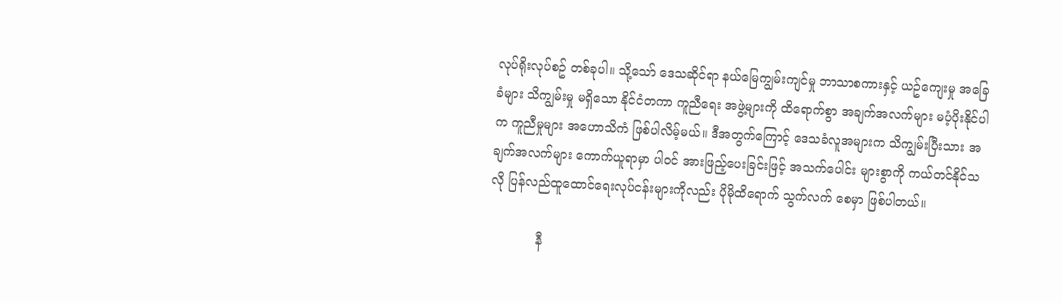လုပ်ရိုးလုပ်စဥ် တစ်ခုပါ။ သို့သော် ဒေသဆိုင်ရာ နယ်မြေကျွမ်းကျင်မှု ဘာသာစကားနှင့် ယဥ်ကျေးမှု အခြေခံများ သိကျွမ်းမှု မရှိသော နိုင်ငံတကာ ကူညီရေး အဖွဲ့များကို ထိရောက်စွာ အချက်အလက်များ မပံ့ပိုးနိုင်ပါက ကူညီမှုများ အဟောသိကံ ဖြစ်ပါလိမ့်မယ်။ ဒီအတွက်ကြောင့် ဒေသခံလူအများက သိကျွမ်းပြီးသား အချက်အလက်များ ကောက်ယူရာမှာ ပါဝင် အားဖြည့်ပေးခြင်းဖြင့် အသက်ပေါင်း များစွာကို ကယ်တင်နိုင်သလို ပြန်လည်ထူထောင်ရေးလုပ်ငန်းများကိုလည်း ပိုမိုထိရောက် သွက်လက် စေမှာ ဖြစ်ပါတယ်။

            နီ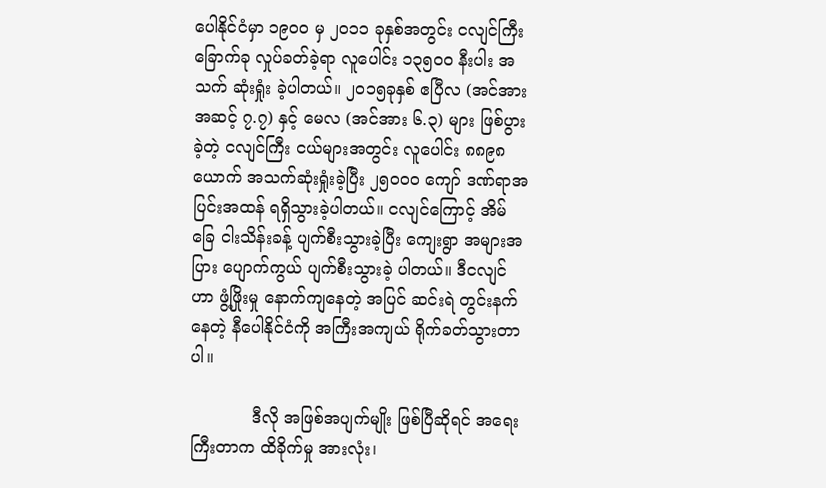ပေါနိုင်ငံမှာ ၁၉၀၀ မှ ၂၀၁၁ ခုနှစ်အတွင်း ငလျင်ကြီး ခြောက်ခု လှုပ်ခတ်ခဲ့ရာ လူပေါင်း ၁၃၅၀၀ နီးပါး အသက် ဆုံးရှုံး ခဲ့ပါတယ်။ ၂၀၁၅ခုနှစ် ဧပြီလ (အင်အား အဆင့် ၇.၇) နှင့် မေလ (အင်အား ၆.၃) များ ဖြစ်ပွားခဲ့တဲ့ ငလျင်ကြီး ငယ်များအတွင်း လူပေါင်း ၈၈၉၈ ယောက် အသက်ဆုံးရှုံးခဲ့ပြီး ၂၅၀၀၀ ကျော် ဒဏ်ရာအပြင်းအထန် ရရှိသွားခဲ့ပါတယ်။ ငလျင်ကြောင့် အိမ်ခြေ ငါးသိန်းခန့် ပျက်စီးသွားခဲ့ပြီး ကျေးရွာ အများအပြား ပျောက်ကွယ် ပျက်စီးသွားခဲ့ ပါတယ်။ ဒီငလျင်ဟာ ဖွံ့ဖြိုးမှု နောက်ကျနေတဲ့ အပြင် ဆင်းရဲ တွင်းနက်နေတဲ့ နီပေါနိုင်ငံကို အကြီးအကျယ် ရိုက်ခတ်သွားတာပါ။

            ဒီလို အဖြစ်အပျက်မျိုး ဖြစ်ပြီဆိုရင် အရေးကြီးတာက ထိခိုက်မှု အားလုံး၊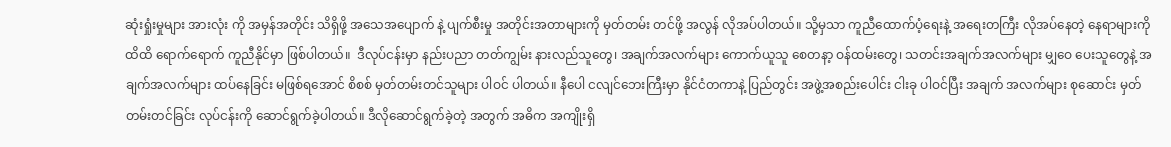ဆုံးရှုံးမှုများ အားလုံး ကို အမှန်အတိုင်း သိရှိဖို့ အသေအပျောက် နဲ့ ပျက်စီးမှု အတိုင်းအတာများကို မှတ်တမ်း တင်ဖို့ အလွန် လိုအပ်ပါတယ်။ သို့မှသာ ကူညီထောက်ပံ့ရေးနဲ့ အရေးတကြီး လိုအပ်နေတဲ့ နေရာများကို ထိထိ ရောက်ရောက် ကူညီနိုင်မှာ ဖြစ်ပါတယ်။  ဒီလုပ်ငန်းမှာ နည်းပညာ တတ်ကျွမ်း နားလည်သူတွေ၊ အချက်အလက်များ ကောက်ယူသူ စေတနာ့ ဝန်ထမ်းတွေ၊ သတင်းအချက်အလက်များ မျှဝေ ပေးသူတွေနဲ့ အချက်အလက်များ ထပ်နေခြင်း မဖြစ်ရအောင် စိစစ် မှတ်တမ်းတင်သူများ ပါဝင် ပါတယ်။ နီပေါ ငလျင်ဘေးကြီးမှာ နိုင်ငံတကာနဲ့ ပြည်တွင်း အဖွဲ့အစည်းပေါင်း ငါးခု ပါဝင်ပြီး အချက် အလက်များ စုဆောင်း မှတ်တမ်းတင်ခြင်း လုပ်ငန်းကို ဆောင်ရွက်ခဲ့ပါတယ်။ ဒီလိုဆောင်ရွက်ခဲ့တဲ့ အတွက် အဓိက အကျိုးရှိ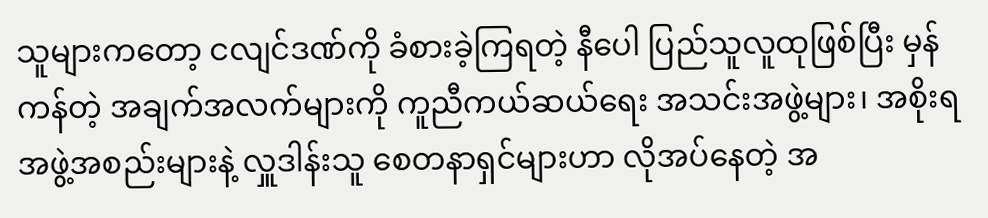သူများကတော့ ငလျင်ဒဏ်ကို ခံစားခဲ့ကြရတဲ့ နီပေါ ပြည်သူလူထုဖြစ်ပြီး မှန်ကန်တဲ့ အချက်အလက်များကို ကူညီကယ်ဆယ်ရေး အသင်းအဖွဲ့များ၊ အစိုးရအဖွဲ့အစည်းများနဲ့ လှူဒါန်းသူ စေတနာရှင်များဟာ လိုအပ်နေတဲ့ အ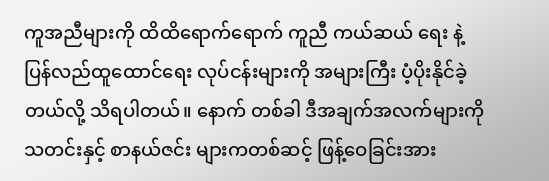ကူအညီများကို ထိထိရောက်ရောက် ကူညီ ကယ်ဆယ် ရေး နဲ့ ပြန်လည်ထူထောင်ရေး လုပ်ငန်းများကို အများကြီး ပံ့ပိုးနိုင်ခဲ့တယ်လို့ သိရပါတယ်။ နောက် တစ်ခါ ဒီအချက်အလက်များကို သတင်းနှင့် စာနယ်ဇင်း များကတစ်ဆင့် ဖြန့်ဝေခြင်းအား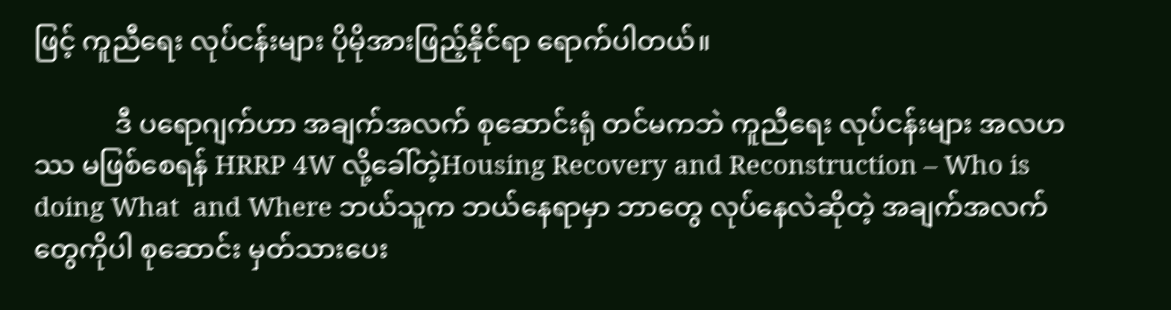ဖြင့် ကူညီရေး လုပ်ငန်းများ ပိုမိုအားဖြည့်နိုင်ရာ ရောက်ပါတယ်။

            ဒီ ပရောဂျက်ဟာ အချက်အလက် စုဆောင်းရုံ တင်မကဘဲ ကူညီရေး လုပ်ငန်းများ အလဟဿ မဖြစ်စေရန် HRRP 4W လို့ခေါ်တဲ့Housing Recovery and Reconstruction – Who is doing What  and Where ဘယ်သူက ဘယ်နေရာမှာ ဘာတွေ လုပ်နေလဲဆိုတဲ့ အချက်အလက်တွေကိုပါ စုဆောင်း မှတ်သားပေး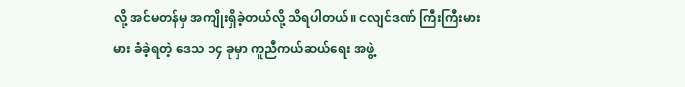လို့ အင်မတန်မှ အကျိုးရှိခဲ့တယ်လို့ သိရပါတယ်။ ငလျင်ဒဏ် ကြီးကြီးမားမား ခံခဲ့ရတဲ့ ဒေသ ၁၄ ခုမှာ ကူညီကယ်ဆယ်ရေး အဖွဲ့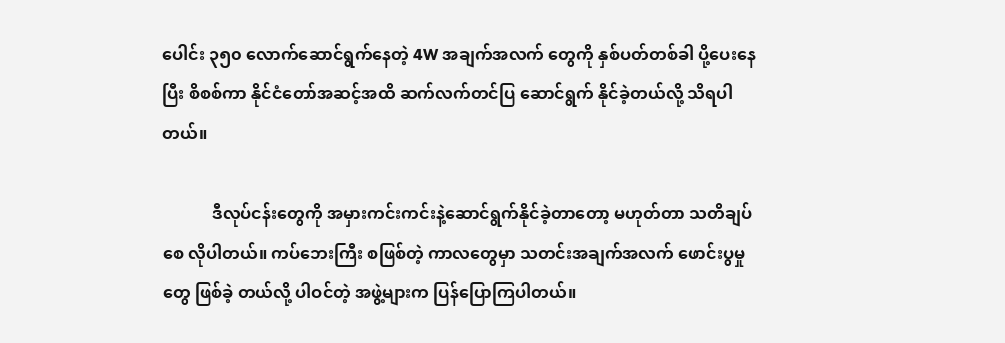ပေါင်း ၃၅၀ လောက်ဆောင်ရွက်နေတဲ့ 4W အချက်အလက် တွေကို နှစ်ပတ်တစ်ခါ ပို့ပေးနေပြီး စိစစ်ကာ နိုင်ငံတော်အဆင့်အထိ ဆက်လက်တင်ပြ ဆောင်ရွက် နိုင်ခဲ့တယ်လို့ သိရပါတယ်။

            ဒီလုပ်ငန်းတွေကို အမှားကင်းကင်းနဲ့ဆောင်ရွက်နိုင်ခဲ့တာတော့ မဟုတ်တာ သတိချပ်စေ လိုပါတယ်။ ကပ်ဘေးကြီး စဖြစ်တဲ့ ကာလတွေမှာ သတင်းအချက်အလက် ဖောင်းပွမှုတွေ ဖြစ်ခဲ့ တယ်လို့ ပါဝင်တဲ့ အဖွဲ့များက ပြန်ပြောကြပါတယ်။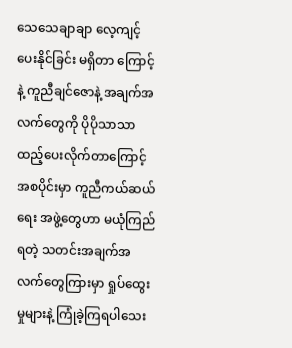သေသေချာချာ လေ့ကျင့် ပေးနိုင်ခြင်း မရှိတာ ကြောင့်နဲ့ ကူညီချင်ဇောနဲ့ အချက်အလက်တွေကို ပိုပိုသာသာ ထည့်ပေးလိုက်တာကြောင့် အစပိုင်းမှာ ကူညီကယ်ဆယ်ရေး အဖွဲ့တွေဟာ မယုံကြည်ရတဲ့ သတင်းအချက်အလက်တွေကြားမှာ ရှုပ်ထွေး မှုများနဲ့ ကြုံခဲ့ကြရပါသေး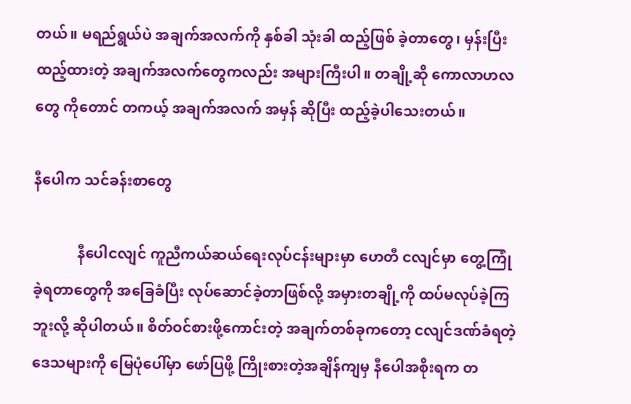တယ်။ မရည်ရွယ်ပဲ အချက်အလက်ကို နှစ်ခါ သုံးခါ ထည့်ဖြစ် ခဲ့တာတွေ၊ မှန်းပြီးထည့်ထားတဲ့ အချက်အလက်တွေကလည်း အများကြီးပါ။ တချို့ဆို ကောလာဟလတွေ ကိုတောင် တကယ့် အချက်အလက် အမှန် ဆိုပြီး ထည့်ခဲ့ပါသေးတယ်။

နီပေါက သင်ခန်းစာတွေ

            နီပေါငလျင် ကူညီကယ်ဆယ်ရေးလုပ်ငန်းများမှာ ဟေတီ ငလျင်မှာ တွေ့ကြုံခဲ့ရတာတွေကို အခြေခံပြီး လုပ်ဆောင်ခဲ့တာဖြစ်လို့ အမှားတချို့ကို ထပ်မလုပ်ခဲ့ကြဘူးလို့ ဆိုပါတယ်။ စိတ်ဝင်စားဖို့ကောင်းတဲ့ အချက်တစ်ခုကတော့ ငလျင်ဒဏ်ခံရတဲ့ ဒေသများကို မြေပုံပေါ်မှာ ဖော်ပြဖို့ ကြိုးစားတဲ့အချိန်ကျမှ နီပေါအစိုးရက တ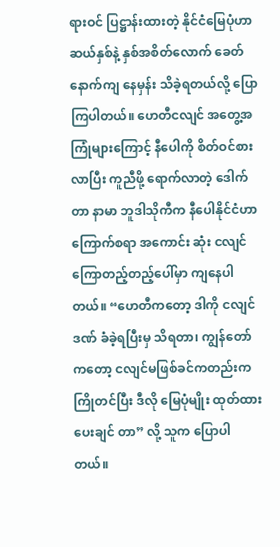ရားဝင် ပြဋ္ဌာန်းထားတဲ့ နိုင်ငံမြေပုံဟာ ဆယ်နှစ်နဲ့ နှစ်အစိတ်လောက် ခေတ်နောက်ကျ နေမှန်း သိခဲ့ရတယ်လို့ ပြောကြပါတယ်။ ဟေတီငလျင် အတွေ့အကြုံများကြောင့် နီပေါကို စိတ်ဝင်စား လာပြီး ကူညီဖို့ ရောက်လာတဲ့ ဒေါက်တာ နာမာ ဘူဒါသိုကီက နီပေါနိုင်ငံဟာ ကြောက်စရာ အကောင်း ဆုံး ငလျင်ကြောတည့်တည့်ပေါ်မှာ ကျနေပါတယ်။ “ဟေတီကတော့ ဒါကို ငလျင်ဒဏ် ခံခဲ့ရပြီးမှ သိရတာ၊ ကျွန်တော်ကတော့ ငလျင်မဖြစ်ခင်ကတည်းက ကြိုတင်ပြီး ဒီလို မြေပုံမျိုး ထုတ်ထားပေးချင် တာ” လို့ သူက ပြောပါတယ်။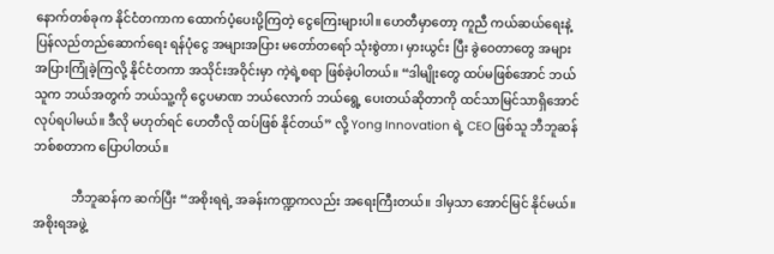နောက်တစ်ခုက နိုင်ငံတကာက ထောက်ပံ့ပေးပို့ကြတဲ့ ငွေကြေးများပါ။ ဟေတီမှာတော့ ကူညီ ကယ်ဆယ်ရေးနဲ့ ပြန်လည်တည်ဆောက်ရေး ရန်ပုံငွေ အများအပြား မတော်တရော် သုံးစွဲတာ၊ မှားယွင်း ပြီး ခွဲဝေတာတွေ အများအပြားကြုံခဲ့ကြလို့ နိုင်ငံတကာ အသိုင်းအဝိုင်းမှာ ကဲ့ရဲ့စရာ ဖြစ်ခဲ့ပါတယ်။ “ဒါမျိုးတွေ ထပ်မဖြစ်အောင် ဘယ်သူက ဘယ်အတွက် ဘယ်သူ့ကို ငွေပမာဏ ဘယ်လောက် ဘယ်ရွေ့ ပေးတယ်ဆိုတာကို ထင်သာမြင်သာရှိအောင်လုပ်ရပါမယ်။ ဒီလို မဟုတ်ရင် ဟေတီလို ထပ်ဖြစ် နိုင်တယ်” လို့ Yong Innovation ရဲ့ CEO ဖြစ်သူ ဘီဘူဆန် ဘစ်စတာက ပြောပါတယ်။

            ဘီဘူဆန်က ဆက်ပြီး “အစိုးရရဲ့ အခန်းကဏ္ဍကလည်း အရေးကြီးတယ်။ ဒါမှသာ အောင်မြင် နိုင်မယ်။ အစိုးရအဖွဲ့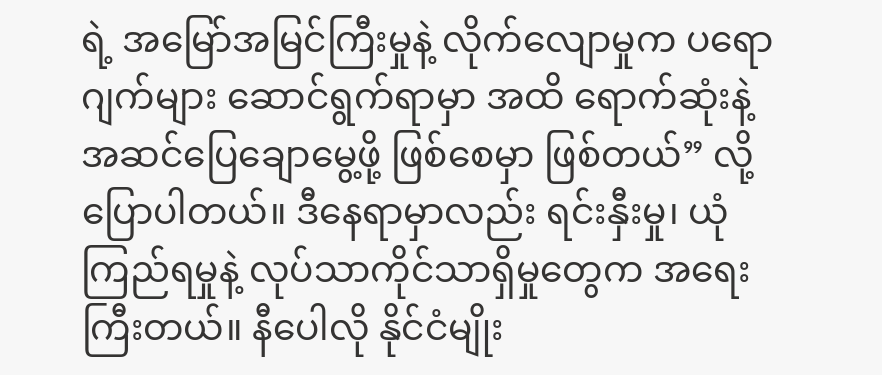ရဲ့ အမြော်အမြင်ကြီးမှုနဲ့ လိုက်လျောမှုက ပရောဂျက်များ ဆောင်ရွက်ရာမှာ အထိ ရောက်ဆုံးနဲ့ အဆင်ပြေချောမွေ့ဖို့ ဖြစ်စေမှာ ဖြစ်တယ်” လို့ ပြောပါတယ်။ ဒီနေရာမှာလည်း ရင်းနှီးမှု၊ ယုံကြည်ရမှုနဲ့ လုပ်သာကိုင်သာရှိမှုတွေက အရေးကြီးတယ်။ နီပေါလို နိုင်ငံမျိုး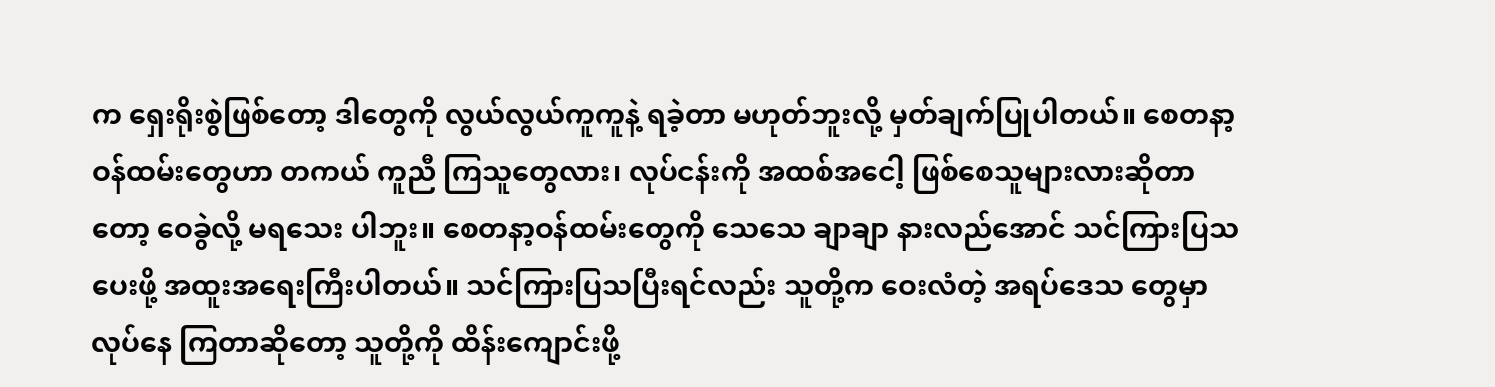က ရှေးရိုးစွဲဖြစ်တော့ ဒါတွေကို လွယ်လွယ်ကူကူနဲ့ ရခဲ့တာ မဟုတ်ဘူးလို့ မှတ်ချက်ပြုပါတယ်။ စေတနာ့ ဝန်ထမ်းတွေဟာ တကယ် ကူညီ ကြသူတွေလား၊ လုပ်ငန်းကို အထစ်အငေါ့ ဖြစ်စေသူများလားဆိုတာတော့ ဝေခွဲလို့ မရသေး ပါဘူး။ စေတနာ့ဝန်ထမ်းတွေကို သေသေ ချာချာ နားလည်အောင် သင်ကြားပြသပေးဖို့ အထူးအရေးကြီးပါတယ်။ သင်ကြားပြသပြီးရင်လည်း သူတို့က ဝေးလံတဲ့ အရပ်ဒေသ တွေမှာ လုပ်နေ ကြတာဆိုတော့ သူတို့ကို ထိန်းကျောင်းဖို့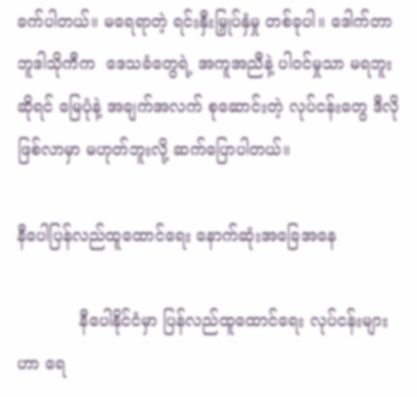ခက်ပါတယ်။ မရေရာတဲ့ ရင်းနှီးမြှုပ်နှံမှု တစ်ခုပါ။ ဒေါက်တာ ဘူဒါသိုကီက  ဒေသခံတွေရဲ့ အကူအညီနဲ့ ပါဝင်မှုသာ မရဘူးဆိုရင် မြေပုံနဲ့ အချက်အလက် စုဆောင်းတဲ့ လုပ်ငန်းတွေ ဒီလိုဖြစ်လာမှာ မဟုတ်ဘူးလို့ ဆက်ပြောပါတယ်။

နီပေါပြန်လည်ထူထောင်ရေး နောက်ဆုံးအခြေအနေ

            နီပေါနိုင်ငံမှာ ပြန်လည်ထူထောင်ရေး လုပ်ငန်းများဟာ ရေ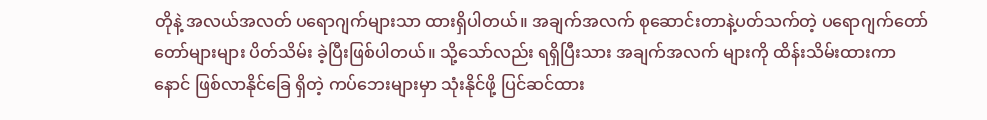တိုနဲ့ အလယ်အလတ် ပရောဂျက်များသာ ထားရှိပါတယ်။ အချက်အလက် စုဆောင်းတာနဲ့ပတ်သက်တဲ့ ပရောဂျက်တော်တော်များများ ပိတ်သိမ်း ခဲ့ပြီးဖြစ်ပါတယ်။ သို့သော်လည်း ရရှိပြီးသား အချက်အလက် များကို ထိန်းသိမ်းထားကာ နောင် ဖြစ်လာနိုင်ခြေ ရှိတဲ့ ကပ်ဘေးများမှာ သုံးနိုင်ဖို့ ပြင်ဆင်ထား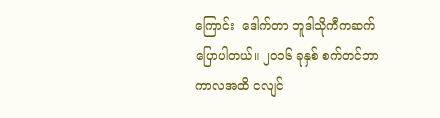ကြောင်း  ဒေါက်တာ ဘူဒါသိုကီကဆက်  ပြောပါတယ်။ ၂၀၁၆ ခုနှစ် စက်တင်ဘာကာလအထိ ငလျင်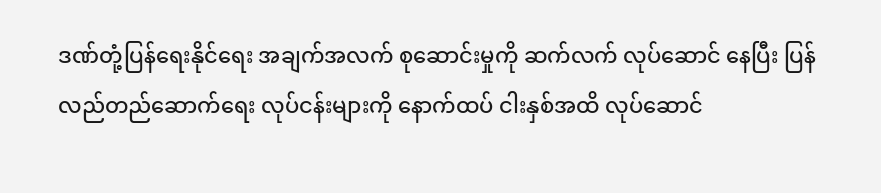ဒဏ်တုံ့ပြန်ရေးနိုင်ရေး အချက်အလက် စုဆောင်းမှုကို ဆက်လက် လုပ်ဆောင် နေပြီး ပြန်လည်တည်ဆောက်ရေး လုပ်ငန်းများကို နောက်ထပ် ငါးနှစ်အထိ လုပ်ဆောင်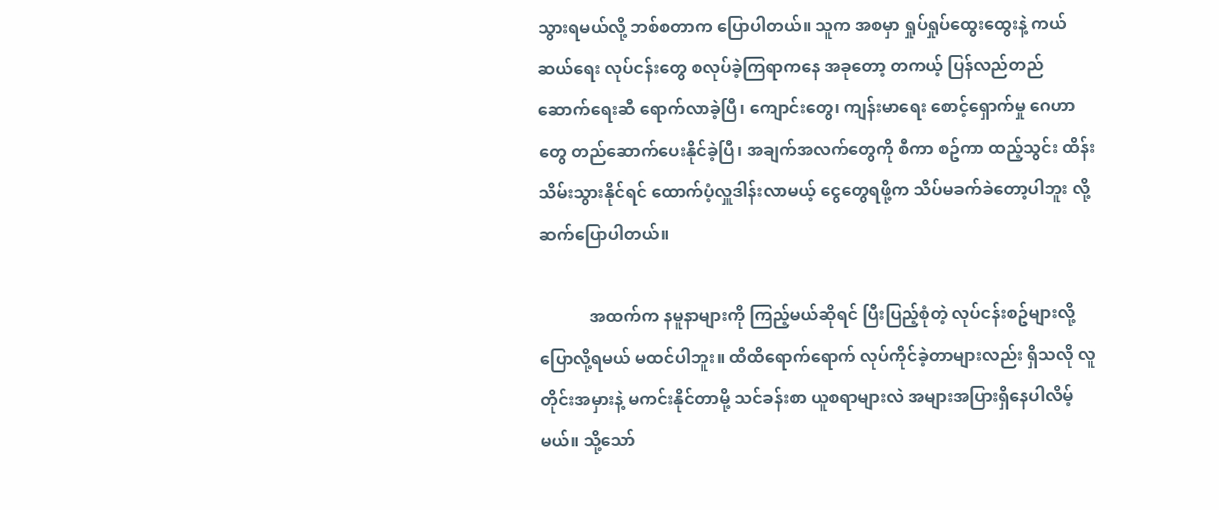သွားရမယ်လို့ ဘစ်စတာက ပြောပါတယ်။ သူက အစမှာ ရှုပ်ရှုပ်ထွေးထွေးနဲ့ ကယ်ဆယ်ရေး လုပ်ငန်းတွေ စလုပ်ခဲ့ကြရာကနေ အခုတော့ တကယ့် ပြန်လည်တည်ဆောက်ရေးဆီ ရောက်လာခဲ့ပြီ၊ ကျောင်းတွေ၊ ကျန်းမာရေး စောင့်ရှောက်မှု ဂေဟာတွေ တည်ဆောက်ပေးနိုင်ခဲ့ပြီ၊ အချက်အလက်တွေကို စီကာ စဥ်ကာ ထည့်သွင်း ထိန်းသိမ်းသွားနိုင်ရင် ထောက်ပံ့လှူဒါန်းလာမယ့် ငွေတွေရဖို့က သိပ်မခက်ခဲတော့ပါဘူး လို့ ဆက်ပြောပါတယ်။

            အထက်က နမူနာများကို ကြည့်မယ်ဆိုရင် ပြီးပြည့်စုံတဲ့ လုပ်ငန်းစဥ်များလို့ ပြောလို့ရမယ် မထင်ပါဘူး။ ထိထိရောက်ရောက် လုပ်ကိုင်ခဲ့တာများလည်း ရှိသလို လူတိုင်းအမှားနဲ့ မကင်းနိုင်တာမို့ သင်ခန်းစာ ယူစရာများလဲ အများအပြားရှိနေပါလိမ့်မယ်။ သို့သော်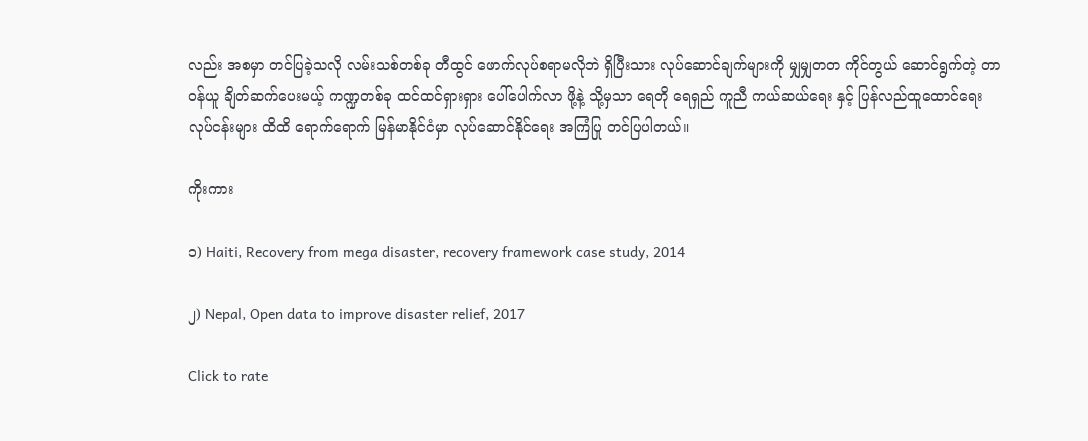လည်း အစမှာ တင်ပြခဲ့သလို လမ်းသစ်တစ်ခု တီထွင် ဖောက်လုပ်စရာမလိုဘဲ ရှိပြီးသား လုပ်ဆောင်ချက်များကို မျှမျှတတ ကိုင်တွယ် ဆောင်ရွက်တဲ့ တာဝန်ယူ ချိတ်ဆက်ပေးမယ့် ကဏ္ဍတစ်ခု ထင်ထင်ရှားရှား ပေါ်ပေါက်လာ ဖို့နဲ့ သို့မှသာ ရေတို ရေရှည် ကူညီ ကယ်ဆယ်ရေး နှင့် ပြန်လည်ထူထောင်ရေး လုပ်ငန်းများ ထိထိ ရောက်ရောက် မြန်မာနိုင်ငံမှာ လုပ်ဆောင်နိုင်ရေး အကြံပြု တင်ပြပါတယ်။

ကိုးကား

၁) Haiti, Recovery from mega disaster, recovery framework case study, 2014

၂) Nepal, Open data to improve disaster relief, 2017

Click to rate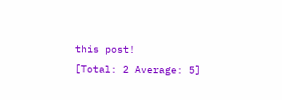this post!
[Total: 2 Average: 5]